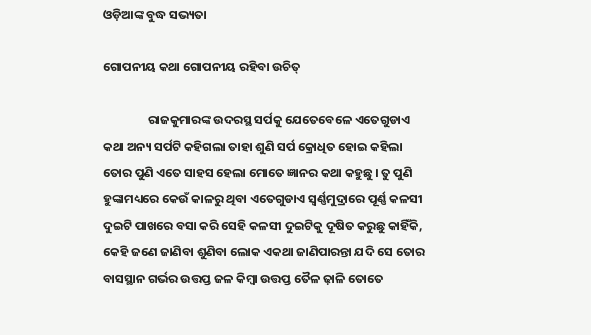ଓଡ଼ିଆଙ୍କ ବୁଦ୍ଧ ସଭ୍ୟତା

ଗୋପନୀୟ କଥା ଗୋପନୀୟ ରହିବା ଉଚିତ୍

                ରାଜକୁମାରଙ୍କ ଉଦରସ୍ଥ ସର୍ପକୁ ଯେତେବେଳେ ଏତେଗୁଡାଏ କଥା ଅନ୍ୟ ସର୍ପଟି କହିଗଲା ତାହା ଶୁଣି ସର୍ପ କ୍ରୋଧିତ ହୋଇ କହିଲା ତୋର ପୁଣି ଏତେ ସାହସ ହେଲା ମୋତେ ଜ୍ଞାନର କଥା କହୁଛୁ । ତୁ ପୁଣି ହୁଙ୍କାମଧ୍ୟରେ କେଉଁ କାଳରୁ ଥିବା ଏତେଗୁଡାଏ ସ୍ୱର୍ଣ୍ଣମୁଦ୍ରାରେ ପୂର୍ଣ୍ଣ କଳସୀ ଦୁଇଟି ପାଖରେ ବସା କରି ସେହି କଳସୀ ଦୁଇଟିକୁ ଦୂଷିତ କରୁଛୁ କାହିଁକି, କେହି ଜଣେ ଜାଣିବା ଶୁଣିବା ଲୋକ ଏକଥା ଜାଣିପାରନ୍ତା ଯଦି ସେ ତୋର ବାସସ୍ଥାନ ଗର୍ଭର ଉତ୍ତପ୍ତ ଜଳ କିମ୍ବା ଉତ୍ତପ୍ତ ତୈଳ ଢ଼ାଳି ତୋତେ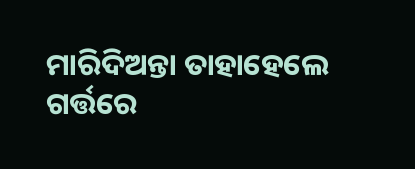ମାରିଦିଅନ୍ତା ତାହାହେଲେ ଗର୍ତ୍ତରେ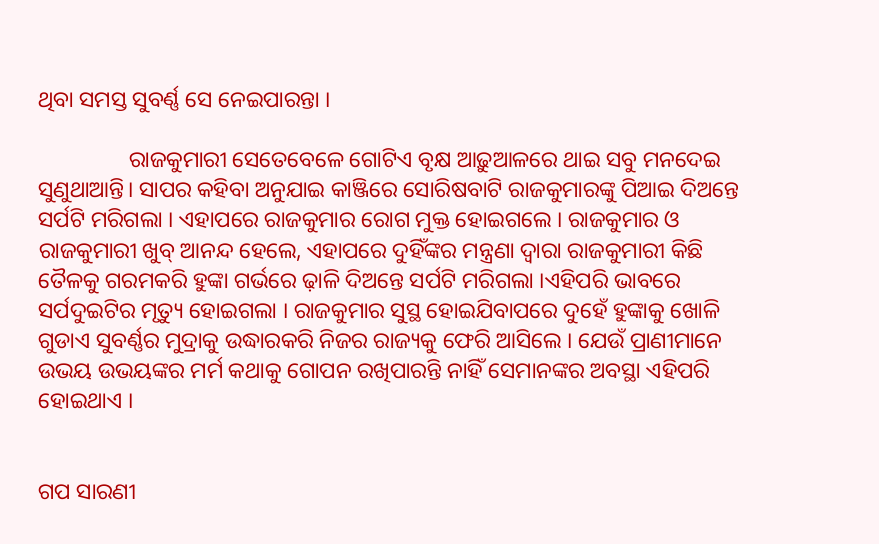ଥିବା ସମସ୍ତ ସୁବର୍ଣ୍ଣ ସେ ନେଇପାରନ୍ତା ।

                ରାଜକୁମାରୀ ସେତେବେଳେ ଗୋଟିଏ ବୃକ୍ଷ ଆଢ଼ୁଆଳରେ ଥାଇ ସବୁ ମନଦେଇ ସୁଣୁଥାଆନ୍ତି। ସାପର କହିବା ଅନୁଯାଇ କାଞ୍ଜିରେ ସୋରିଷବାଟି ରାଜକୁମାରଙ୍କୁ ପିଆଇ ଦିଅନ୍ତେ ସର୍ପଟି ମରିଗଲା । ଏହାପରେ ରାଜକୁମାର ରୋଗ ମୁକ୍ତ ହୋଇଗଲେ । ରାଜକୁମାର ଓ ରାଜକୁମାରୀ ଖୁବ୍ ଆନନ୍ଦ ହେଲେ, ଏହାପରେ ଦୁହିଁଙ୍କର ମନ୍ତ୍ରଣା ଦ୍ୱାରା ରାଜକୁମାରୀ କିଛି ତୈଳକୁ ଗରମକରି ହୁଙ୍କା ଗର୍ଭରେ ଢ଼ାଳି ଦିଅନ୍ତେ ସର୍ପଟି ମରିଗଲା ।ଏହିପରି ଭାବରେ ସର୍ପଦୁଇଟିର ମୃତ୍ୟୁ ହୋଇଗଲା । ରାଜକୁମାର ସୁସ୍ଥ ହୋଇଯିବାପରେ ଦୁହେଁ ହୁଙ୍କାକୁ ଖୋଳି ଗୁଡାଏ ସୁବର୍ଣ୍ଣର ମୁଦ୍ରାକୁ ଉଦ୍ଧାରକରି ନିଜର ରାଜ୍ୟକୁ ଫେରି ଆସିଲେ । ଯେଉଁ ପ୍ରାଣୀମାନେ ଉଭୟ ଉଭୟଙ୍କର ମର୍ମ କଥାକୁ ଗୋପନ ରଖିପାରନ୍ତି ନାହିଁ ସେମାନଙ୍କର ଅବସ୍ଥା ଏହିପରି ହୋଇଥାଏ ।


ଗପ ସାରଣୀ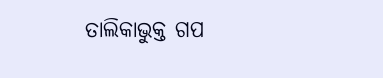ତାଲିକାଭୁକ୍ତ ଗପ